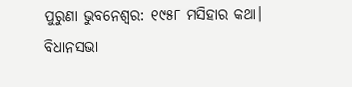ପୁରୁଣା ଭୁବନେଶ୍ବର: ୧୯୫୮ ମସିହାର କଥା। ବିଧାନସଭା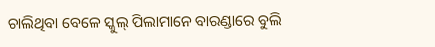ଚାଲିଥିବା ବେଳେ ସ୍କୁଲ୍ ପିଲାମାନେ ବାରଣ୍ଡାରେ ବୁଲି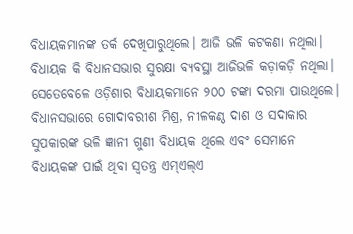ବିଧାୟକମାନଙ୍କ ତର୍କ ଦେଖିପାରୁଥିଲେ। ଆଜି ଭଳି କଟକଣା ନଥିଲା। ବିଧାୟକ କି ବିଧାନସଭାର ସୁରକ୍ଷା ବ୍ୟବସ୍ଥା ଆଜିଭଳି କଡ଼ାକଡ଼ି ନଥିଲା। ସେତେବେଳେ ଓଡ଼ିଶାର ବିଧାୟକମାନେ ୨୦୦ ଟଙ୍କା ଦରମା ପାଉଥିଲେ। ବିଧାନସଭାରେ ଗୋଦାବରୀଶ ମିଶ୍ର, ନୀଳକଣ୍ଠ ଦାଶ ଓ ସଦାକାର ସୁପକାରଙ୍କ ଭଳି ଜ୍ଞାନୀ ଗୁଣୀ ବିଧାୟକ ଥିଲେ ଏବଂ ସେମାନେ ବିଧାୟକଙ୍କ ପାଇଁ ଥିବା ସ୍ବତନ୍ତ୍ର ଏମ୍ଏଲ୍ଏ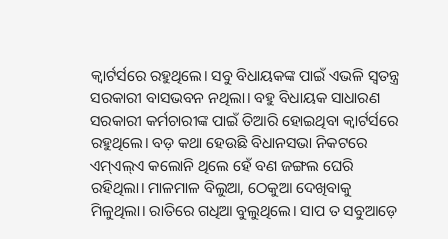କ୍ବାର୍ଟର୍ସରେ ରହୁଥିଲେ। ସବୁ ବିଧାୟକଙ୍କ ପାଇଁ ଏଭଳି ସ୍ବତନ୍ତ୍ର ସରକାରୀ ବାସଭବନ ନଥିଲା। ବହୁ ବିଧାୟକ ସାଧାରଣ ସରକାରୀ କର୍ମଚାରୀଙ୍କ ପାଇଁ ତିଆରି ହୋଇଥିବା କ୍ବାର୍ଟର୍ସରେ ରହୁଥିଲେ। ବଡ଼ କଥା ହେଉଛି ବିଧାନସଭା ନିକଟରେ ଏମ୍ଏଲ୍ଏ କଲୋନି ଥିଲେ ହେଁ ବଣ ଜଙ୍ଗଲ ଘେରି ରହିଥିଲା। ମାଳମାଳ ବିଲୁଆ, ଠେକୁଆ ଦେଖିବାକୁ ମିଳୁଥିଲା। ରାତିରେ ଗଧିଆ ବୁଲୁଥିଲେ। ସାପ ତ ସବୁଆଡ଼େ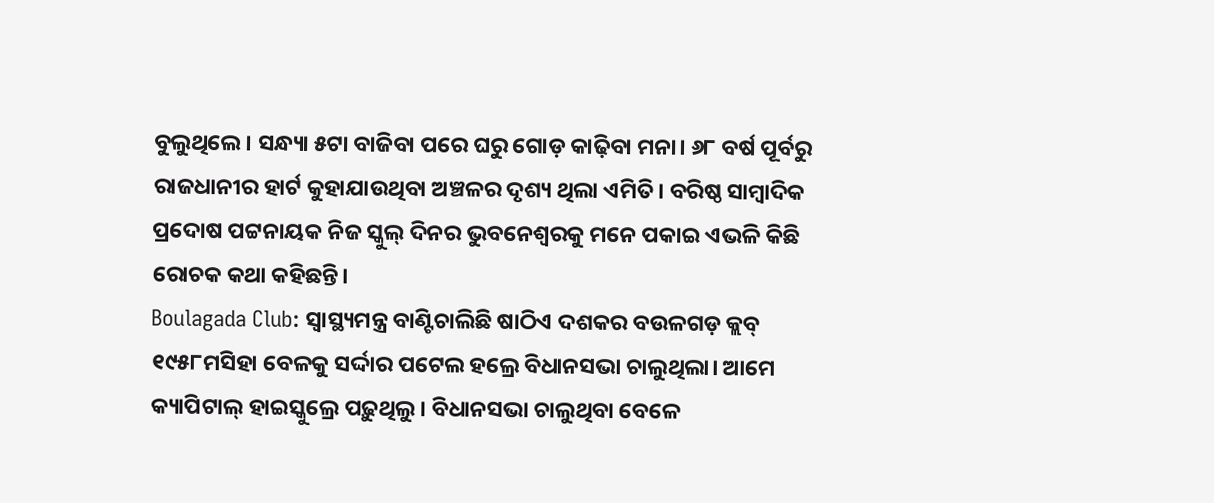ବୁଲୁଥିଲେ। ସନ୍ଧ୍ୟା ୫ଟା ବାଜିବା ପରେ ଘରୁ ଗୋଡ଼ କାଢ଼ିବା ମନା। ୬୮ ବର୍ଷ ପୂର୍ବରୁ ରାଜଧାନୀର ହାର୍ଟ କୁହାଯାଉଥିବା ଅଞ୍ଚଳର ଦୃଶ୍ୟ ଥିଲା ଏମିତି। ବରିଷ୍ଠ ସାମ୍ବାଦିକ ପ୍ରଦୋଷ ପଟ୍ଟନାୟକ ନିଜ ସ୍କୁଲ୍ ଦିନର ଭୁବନେଶ୍ବରକୁ ମନେ ପକାଇ ଏଭଳି କିଛି ରୋଚକ କଥା କହିଛନ୍ତି।
Boulagada Club: ସ୍ବାସ୍ଥ୍ୟମନ୍ତ୍ର ବାଣ୍ଟିଚାଲିଛି ଷାଠିଏ ଦଶକର ବଉଳଗଡ଼ କ୍ଲବ୍
୧୯୫୮ମସିହା ବେଳକୁ ସର୍ଦ୍ଦାର ପଟେଲ ହଲ୍ରେ ବିଧାନସଭା ଚାଲୁଥିଲା। ଆମେ କ୍ୟାପିଟାଲ୍ ହାଇସ୍କୁଲ୍ରେ ପଢ଼ୁଥିଲୁ। ବିଧାନସଭା ଚାଲୁଥିବା ବେଳେ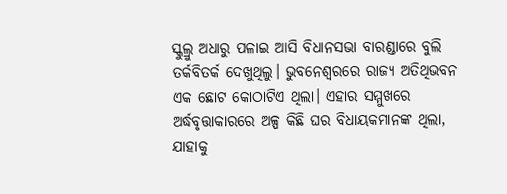ସ୍କୁଲ୍ରୁ ଅଧାରୁ ପଳାଇ ଆସି ବିଧାନସଭା ବାରଣ୍ଡାରେ ବୁଲି ତର୍କବିତର୍କ ଦେଖୁଥିଲୁ। ଭୁବନେଶ୍ବରରେ ରାଜ୍ୟ ଅତିଥିଭବନ ଏକ ଛୋଟ କୋଠାଟିଏ ଥିଲା। ଏହାର ସମ୍ମୁଖରେ ଅର୍ଦ୍ଧବୃତ୍ତାକାରରେ ଅଳ୍ପ କିଛି ଘର ବିଧାୟକମାନଙ୍କ ଥିଲା, ଯାହାକୁ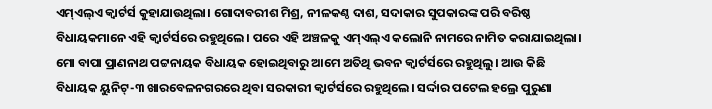ଏମ୍ଏଲ୍ଏ କ୍ବାର୍ଟର୍ସ କୁହାଯାଉଥିଲା। ଗୋଦାବରୀଶ ମିଶ୍ର, ନୀଳକଣ୍ଠ ଦାଶ, ସଦାକାର ସୁପକାରଙ୍କ ପରି ବରିଷ୍ଠ ବିଧାୟକମାନେ ଏହି କ୍ବାର୍ଟର୍ସରେ ରହୁଥିଲେ। ପରେ ଏହି ଅଞ୍ଚଳକୁ ଏମ୍ଏଲ୍ଏ କଲୋନି ନାମରେ ନାମିତ କରାଯାଇଥିଲା। ମୋ ବାପା ପ୍ରାଣନାଥ ପଟ୍ଟନାୟକ ବିଧାୟକ ହୋଇଥିବାରୁ ଆମେ ଅତିଥି ଭବନ କ୍ବାର୍ଟର୍ସରେ ରହୁଥିଲୁ। ଆଉ କିଛି ବିଧାୟକ ୟୁନିଟ୍-୩ ଖାରବେଳନଗରରେ ଥିବା ସରକାରୀ କ୍ବାର୍ଟର୍ସରେ ରହୁଥିଲେ। ସର୍ଦ୍ଦାର ପଟେଲ ହଲ୍ରେ ପୁରୁଣା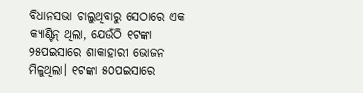ବିଧାନସଭା ଚାଲୁଥିବାରୁ ସେଠାରେ ଏକ କ୍ୟାଣ୍ଟିନ୍ ଥିଲା, ଯେଉଁଠି ୧ଟଙ୍କା ୨୫ପଇସାରେ ଶାକାହାରୀ ଭୋଜନ ମିଳୁଥିଲା। ୧ଟଙ୍କା ୫୦ପଇସାରେ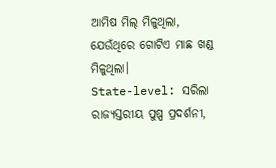ଆମିଷ ମିଲ୍ ମିଳୁଥିଲା, ଯେଉଁଥିରେ ଗୋଟିଏ ମାଛ ଖଣ୍ଡ ମିଳୁଥିଲା।
State-level: ସରିଲା ରାଜ୍ୟସ୍ତରୀୟ ପୁଷ୍ପ ପ୍ରଦର୍ଶନୀ,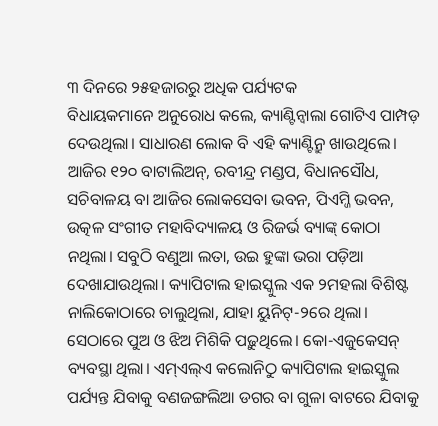୩ ଦିନରେ ୨୫ହଜାରରୁ ଅଧିକ ପର୍ଯ୍ୟଟକ
ବିଧାୟକମାନେ ଅନୁରୋଧ କଲେ, କ୍ୟାଣ୍ଟିନ୍ବାଲା ଗୋଟିଏ ପାମ୍ପଡ଼ ଦେଉଥିଲା। ସାଧାରଣ ଲୋକ ବି ଏହି କ୍ୟାଣ୍ଟିନ୍ରୁ ଖାଉଥିଲେ। ଆଜିର ୧୨୦ ବାଟାଲିଅନ୍, ରବୀନ୍ଦ୍ର ମଣ୍ଡପ, ବିଧାନସୌଧ, ସଚିବାଳୟ ବା ଆଜିର ଲୋକସେବା ଭବନ, ପିଏମ୍ଜି ଭବନ, ଉତ୍କଳ ସଂଗୀତ ମହାବିଦ୍ୟାଳୟ ଓ ରିଜର୍ଭ ବ୍ୟାଙ୍କ୍ କୋଠା ନଥିଲା। ସବୁଠି ବଣୁଆ ଲତା, ଉଇ ହୁଙ୍କା ଭରା ପଡ଼ିଆ ଦେଖାଯାଉଥିଲା। କ୍ୟାପିଟାଲ ହାଇସ୍କୁଲ ଏକ ୨ମହଲା ବିଶିଷ୍ଟ ନାଲିକୋଠାରେ ଚାଲୁଥିଲା, ଯାହା ୟୁନିଟ୍-୨ରେ ଥିଲା। ସେଠାରେ ପୁଅ ଓ ଝିଅ ମିଶିକି ପଢ଼ୁଥିଲେ। କୋ-ଏଜୁକେସନ୍ ବ୍ୟବସ୍ଥା ଥିଲା। ଏମ୍ଏଲ୍ଏ କଲୋନିଠୁ କ୍ୟାପିଟାଲ ହାଇସ୍କୁଲ ପର୍ଯ୍ୟନ୍ତ ଯିବାକୁ ବଣଜଙ୍ଗଲିଆ ଡଗର ବା ଗୁଳା ବାଟରେ ଯିବାକୁ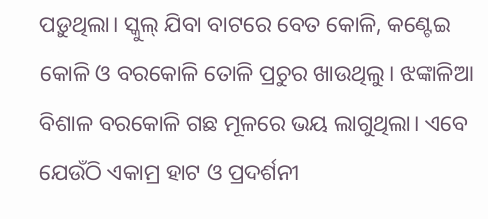ପଡ଼ୁଥିଲା। ସ୍କୁଲ୍ ଯିବା ବାଟରେ ବେତ କୋଳି, କଣ୍ଟେଇ କୋଳି ଓ ବରକୋଳି ତୋଳି ପ୍ରଚୁର ଖାଉଥିଲୁ। ଝଙ୍କାଳିଆ ବିଶାଳ ବରକୋଳି ଗଛ ମୂଳରେ ଭୟ ଲାଗୁଥିଲା। ଏବେ ଯେଉଁଠି ଏକାମ୍ର ହାଟ ଓ ପ୍ରଦର୍ଶନୀ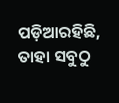ପଡ଼ିଆରହିଛି, ତାହା ସବୁଠୁ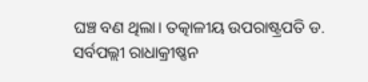ଘଞ୍ଚ ବଣ ଥିଲା। ତତ୍କାଳୀୟ ଉପରାଷ୍ଟ୍ରପତି ଡ. ସର୍ବପଲ୍ଲୀ ରାଧାକ୍ରୀଷ୍ଣନ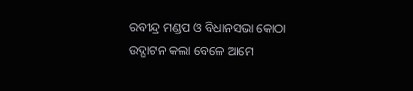ରବୀନ୍ଦ୍ର ମଣ୍ଡପ ଓ ବିଧାନସଭା କୋଠା ଉଦ୍ଘାଟନ କଲା ବେଳେ ଆମେ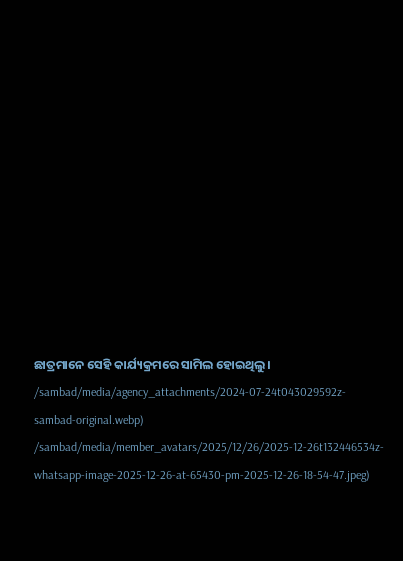ଛାତ୍ରମାନେ ସେହି କାର୍ଯ୍ୟକ୍ରମରେ ସାମିଲ ହୋଇଥିଲୁ।
/sambad/media/agency_attachments/2024-07-24t043029592z-sambad-original.webp)
/sambad/media/member_avatars/2025/12/26/2025-12-26t132446534z-whatsapp-image-2025-12-26-at-65430-pm-2025-12-26-18-54-47.jpeg)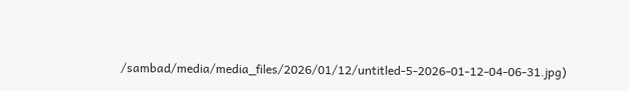/sambad/media/media_files/2026/01/12/untitled-5-2026-01-12-04-06-31.jpg)